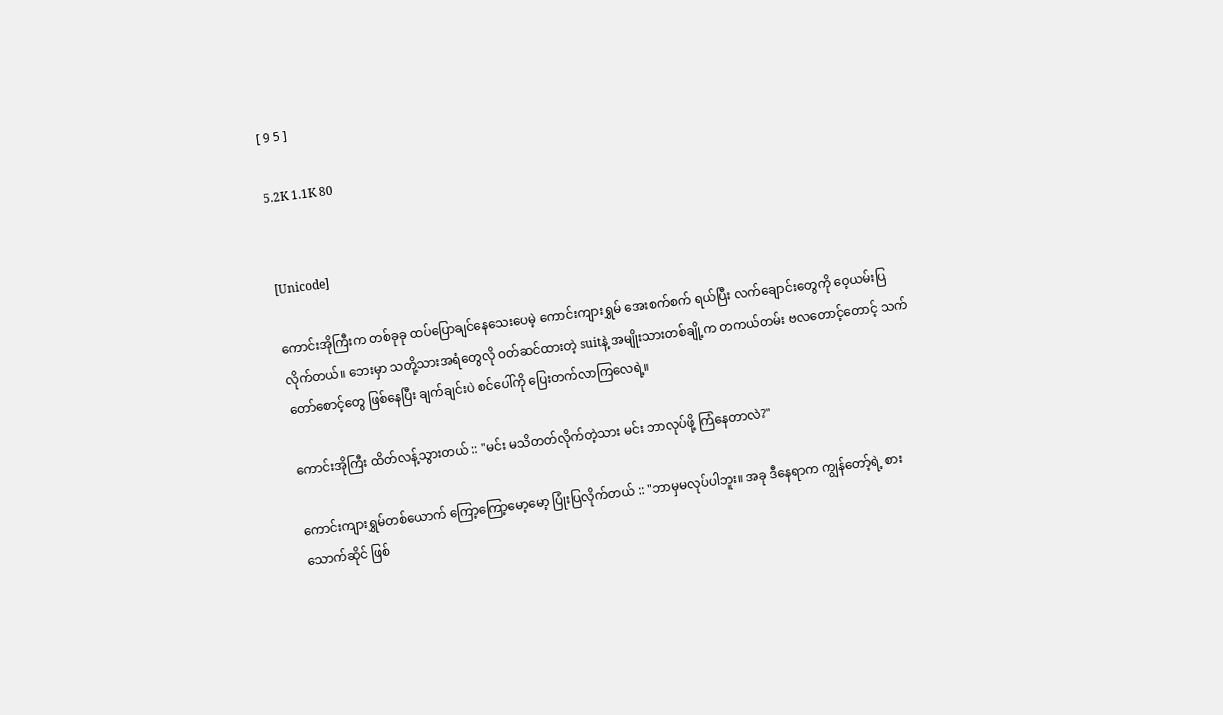[ 9 5 ]

5.2K 1.1K 80


[Unicode]

ကောင်းအိုကြီးက တစ်ခုခု ထပ်ပြောချင်နေသေးပေမဲ့ ကောင်းကျားရွှမ် အေးစက်စက် ရယ်ပြီး လက်ချောင်းတွေကို ဝေ့ယမ်းပြလိုက်တယ်။ ဘေးမှာ သတို့သားအရံတွေလို ဝတ်ဆင်ထားတဲ့ suitနဲ့ အမျိုးသားတစ်ချို့က တကယ်တမ်း ဗလတောင့်တောင့် သက်တော်စောင့်တွေ ဖြစ်နေပြီး ချက်ချင်းပဲ စင်ပေါ်ကို ပြေးတက်လာကြလေရဲ့။

ကောင်းအိုကြီး ထိတ်လန့်သွားတယ် :: "မင်း မသိတတ်လိုက်တဲ့သား မင်း ဘာလုပ်ဖို့ ကြံနေတာလဲ?"

ကောင်းကျားရွှမ်တစ်ယောက် ကြော့ကြော့မော့မော့ ပြုံးပြလိုက်တယ် :: "ဘာမှမလုပ်ပါဘူး။ အခု ဒီနေရာက ကျွန်တော့်ရဲ့ စားသောက်ဆိုင် ဖြစ်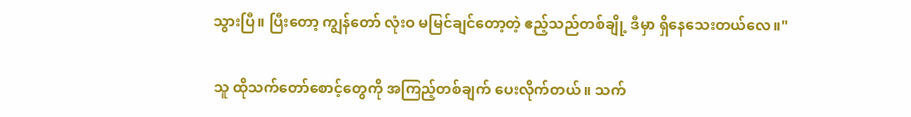သွားပြီ။ ပြီး‌တော့ ကျွန်‌တော် လုံးဝ မမြင်ချင်တော့တဲ့ ဧည့်သည်တစ်ချို့ ဒီမှာ ရှိနေသေးတယ်လေ။"

သူ ထိုသက်တော်စောင့်တွေကို အကြည့်တစ်ချက် ပေးလိုက်တယ်။ သက်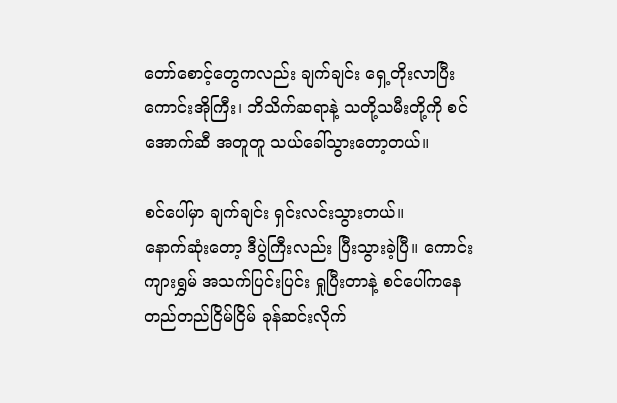တော်စောင့်တွေကလည်း ချက်ချင်း ရှေ့တိုးလာပြီး ကောင်းအိုကြီး၊ ဘိသိက်ဆရာနဲ့ သတို့သမီးတို့ကို စင်အောက်ဆီ အတူတူ သယ်ခေါ်သွားတော့တယ်။

စင်ပေါ်မှာ ချက်ချင်း ရှင်းလင်းသွားတယ်။ နောက်‌ဆုံးတော့ ဒီပွဲကြီးလည်း ပြီးသွားခဲ့ပြီ။ ကောင်းကျားရွှမ် အသက်ပြင်းပြင်း ရှုပြီးတာနဲ့ စင်ပေါ်ကနေ တည်တည်ငြိမ်ငြိမ် ခုန်ဆင်းလိုက်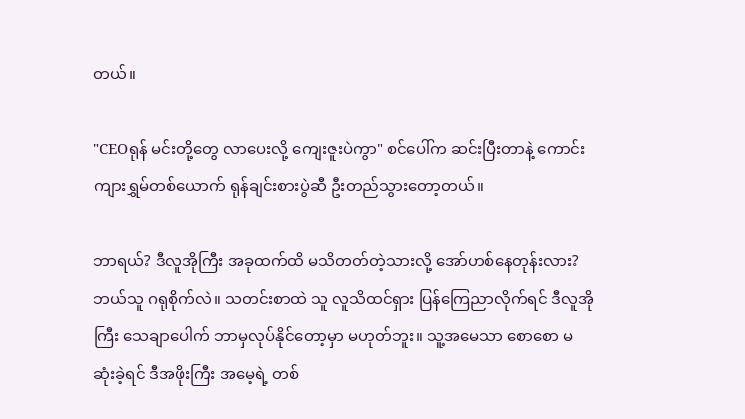တယ်။

"CEOရုန် မင်းတို့တွေ လာပေးလို့ ကျေးဇူးပဲကွာ" စင်ပေါ်က ဆင်းပြီးတာနဲ့ ကောင်းကျားရွှမ်တစ်ယောက် ရုန်ချင်းစားပွဲဆီ ဦးတည်သွားတော့တယ်။

ဘာရယ်? ဒီလူအိုကြီး အခုထက်ထိ မသိတတ်တဲ့သားလို့ အော်ဟစ်နေတုန်းလား? ဘယ်သူ ဂရုစိုက်လဲ။ သတင်းစာထဲ သူ လူသိထင်ရှား ပြန်ကြေညာလိုက်ရင် ဒီလူအိုကြီး သေချာပေါက် ဘာမှလုပ်နိုင်တော့မှာ မဟုတ်ဘူး။ သူ့အမေသာ စောစော မဆုံးခဲ့ရင် ဒီအဖိုးကြီး အမေ့ရဲ့ တစ်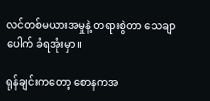လင်တစ်မယားအမှုနဲ့ ‌တရားစွဲတာ သေချာပေါက် ခံရအုံးမှာ။

ရုန်ချင်းကတော့ စောနကအ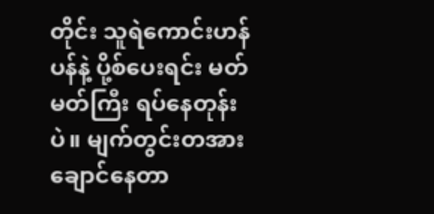တိုင်း သူရဲကောင်းဟန်ပန်နဲ့ ပို့စ်ပေးရင်း မတ်မတ်ကြီး ရပ်နေတုန်းပဲ။ မျက်တွင်းတအားချောင်နေတာ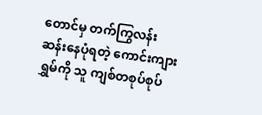တောင်မှ တက်ကြွလန်းဆန်းနေပုံရတဲ့ ကောင်းကျားရွှမ်ကို သူ ကျစ်တစုပ်စုပ်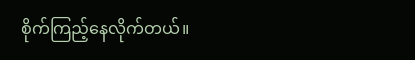စိုက်ကြည့်နေလိုက်တယ်။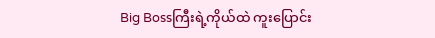Big Bossကြီးရဲ့ကိုယ်ထဲ ကူးပြောင်း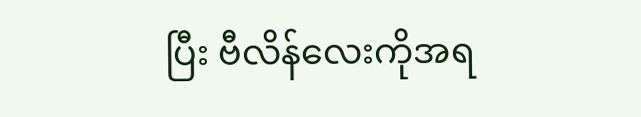ပြီး ဗီလိန်လေးကိုအရ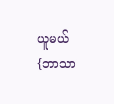ယူမယ် {ဘာသာ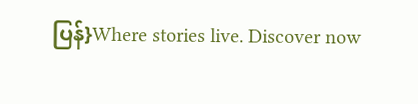ပြန်}Where stories live. Discover now